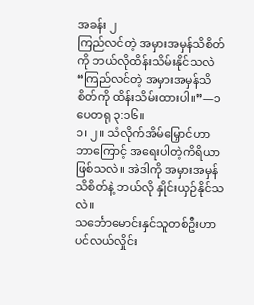အခန်း ၂
ကြည်လင်တဲ့ အမှားအမှန်သိစိတ်ကို ဘယ်လိုထိန်းသိမ်းနိုင်သလဲ
“ကြည်လင်တဲ့ အမှားအမှန်သိစိတ်ကို ထိန်းသိမ်းထားပါ။”—၁ ပေတရု ၃:၁၆။
၁၊ ၂။ သံလိုက်အိမ်မြှောင်ဟာ ဘာကြောင့် အရေးပါတဲ့ကိရိယာ ဖြစ်သလဲ။ အဲဒါကို အမှားအမှန်သိစိတ်နဲ့ ဘယ်လို နှိုင်းယှဉ်နိုင်သလဲ။
သင်္ဘောမောင်းနှင်သူတစ်ဦးဟာ ပင်လယ်လှိုင်း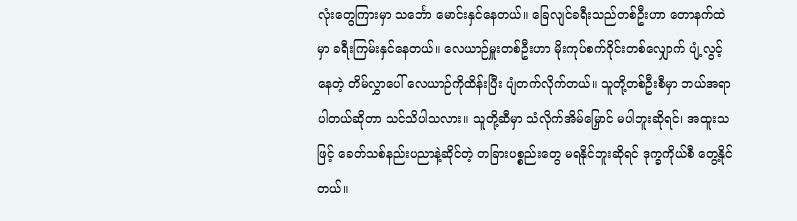လုံးတွေကြားမှာ သင်္ဘော မောင်းနှင်နေတယ်။ ခြေလျင်ခရီးသည်တစ်ဦးဟာ တောနက်ထဲမှာ ခရီးကြမ်းနှင်နေတယ်။ လေယာဉ်မှူးတစ်ဦးဟာ မိုးကုပ်စက်ဝိုင်းတစ်လျှောက် ပျံ့လွင့်နေတဲ့ တိမ်လွှာပေါ် လေယာဉ်ကိုထိန်းပြီး ပျံတက်လိုက်တယ်။ သူတို့တစ်ဦးစီမှာ ဘယ်အရာပါတယ်ဆိုတာ သင်သိပါသလား။ သူတို့ဆီမှာ သံလိုက်အိမ်မြှောင် မပါဘူးဆိုရင်၊ အထူးသဖြင့် ခေတ်သစ်နည်းပညာနဲ့ဆိုင်တဲ့ တခြားပစ္စည်းတွေ မရနိုင်ဘူးဆိုရင် ဒုက္ခကိုယ်စီ တွေ့နိုင်တယ်။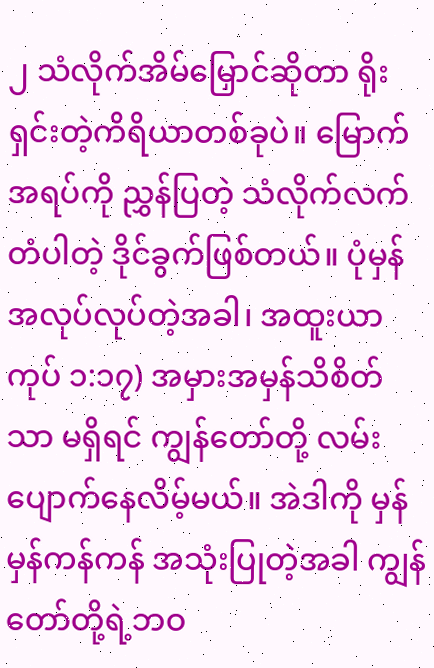၂ သံလိုက်အိမ်မြှောင်ဆိုတာ ရိုးရှင်းတဲ့ကိရိယာတစ်ခုပဲ။ မြောက်အရပ်ကို ညွှန်ပြတဲ့ သံလိုက်လက်တံပါတဲ့ ဒိုင်ခွက်ဖြစ်တယ်။ ပုံမှန် အလုပ်လုပ်တဲ့အခါ၊ အထူးယာကုပ် ၁:၁၇) အမှားအမှန်သိစိတ်သာ မရှိရင် ကျွန်တော်တို့ လမ်းပျောက်နေလိမ့်မယ်။ အဲဒါကို မှန်မှန်ကန်ကန် အသုံးပြုတဲ့အခါ ကျွန်တော်တို့ရဲ့ဘဝ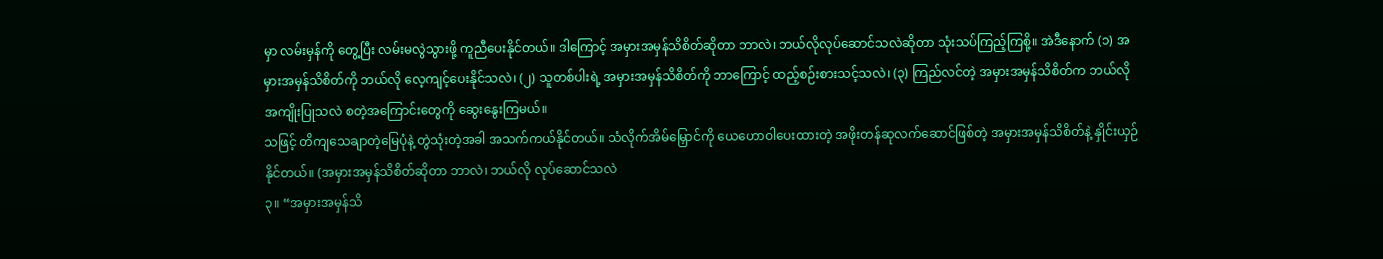မှာ လမ်းမှန်ကို တွေ့ပြီး လမ်းမလွဲသွားဖို့ ကူညီပေးနိုင်တယ်။ ဒါကြောင့် အမှားအမှန်သိစိတ်ဆိုတာ ဘာလဲ၊ ဘယ်လိုလုပ်ဆောင်သလဲဆိုတာ သုံးသပ်ကြည့်ကြစို့။ အဲဒီနောက် (၁) အမှားအမှန်သိစိတ်ကို ဘယ်လို လေ့ကျင့်ပေးနိုင်သလဲ၊ (၂) သူတစ်ပါးရဲ့ အမှားအမှန်သိစိတ်ကို ဘာကြောင့် ထည့်စဉ်းစားသင့်သလဲ၊ (၃) ကြည်လင်တဲ့ အမှားအမှန်သိစိတ်က ဘယ်လို အကျိုးပြုသလဲ စတဲ့အကြောင်းတွေကို ဆွေးနွေးကြမယ်။
သဖြင့် တိကျသေချာတဲ့မြေပုံနဲ့ တွဲသုံးတဲ့အခါ အသက်ကယ်နိုင်တယ်။ သံလိုက်အိမ်မြှောင်ကို ယေဟောဝါပေးထားတဲ့ အဖိုးတန်ဆုလက်ဆောင်ဖြစ်တဲ့ အမှားအမှန်သိစိတ်နဲ့ နှိုင်းယှဉ်နိုင်တယ်။ (အမှားအမှန်သိစိတ်ဆိုတာ ဘာလဲ၊ ဘယ်လို လုပ်ဆောင်သလဲ
၃။ “အမှားအမှန်သိ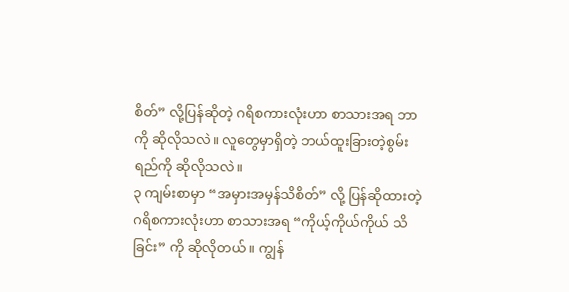စိတ်” လို့ပြန်ဆိုတဲ့ ဂရိစကားလုံးဟာ စာသားအရ ဘာကို ဆိုလိုသလဲ။ လူတွေမှာရှိတဲ့ ဘယ်ထူးခြားတဲ့စွမ်းရည်ကို ဆိုလိုသလဲ။
၃ ကျမ်းစာမှာ “အမှားအမှန်သိစိတ်” လို့ ပြန်ဆိုထားတဲ့ ဂရိစကားလုံးဟာ စာသားအရ “ကိုယ့်ကိုယ်ကိုယ် သိခြင်း” ကို ဆိုလိုတယ်။ ကျွန်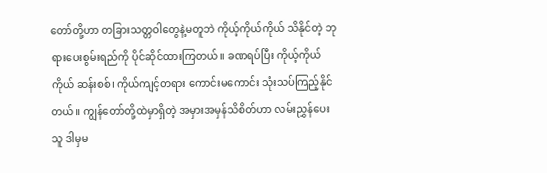တော်တို့ဟာ တခြားသတ္တဝါတွေနဲ့မတူဘဲ ကိုယ့်ကိုယ်ကိုယ် သိနိုင်တဲ့ ဘုရားပေးစွမ်းရည်ကို ပိုင်ဆိုင်ထားကြတယ်။ ခဏရပ်ပြီး ကိုယ့်ကိုယ်ကိုယ် ဆန်းစစ်၊ ကိုယ်ကျင့်တရား ကောင်းမကောင်း သုံးသပ်ကြည့်နိုင်တယ်။ ကျွန်တော်တို့ထဲမှာရှိတဲ့ အမှားအမှန်သိစိတ်ဟာ လမ်းညွှန်ပေးသူ ဒါမှမ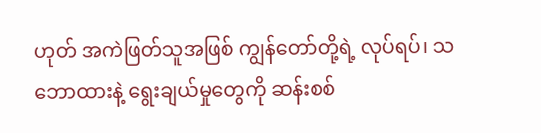ဟုတ် အကဲဖြတ်သူအဖြစ် ကျွန်တော်တို့ရဲ့ လုပ်ရပ်၊ သဘောထားနဲ့ ရွေးချယ်မှုတွေကို ဆန်းစစ်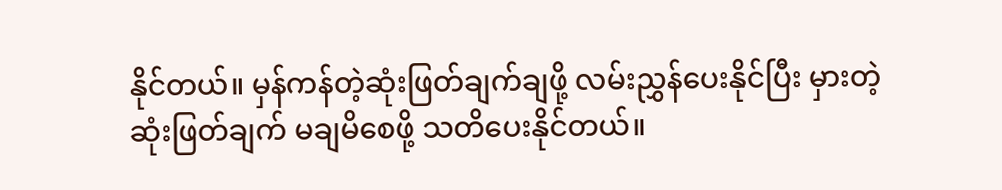နိုင်တယ်။ မှန်ကန်တဲ့ဆုံးဖြတ်ချက်ချဖို့ လမ်းညွှန်ပေးနိုင်ပြီး မှားတဲ့ဆုံးဖြတ်ချက် မချမိစေဖို့ သတိပေးနိုင်တယ်။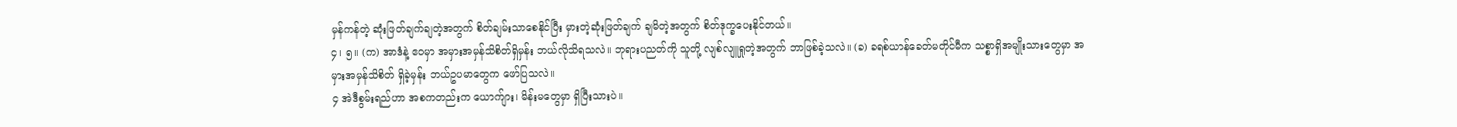မှန်ကန်တဲ့ ဆုံးဖြတ်ချက်ချတဲ့အတွက် စိတ်ချမ်းသာစေနိုင်ပြီး မှားတဲ့ဆုံးဖြတ်ချက် ချမိတဲ့အတွက် စိတ်ဒုက္ခပေးနိုင်တယ်။
၄၊ ၅။ (က) အာဒံနဲ့ ဧဝမှာ အမှားအမှန်သိစိတ်ရှိမှန်း ဘယ်လိုသိရသလဲ။ ဘုရားပညတ်ကို သူတို့ လျစ်လျူရှုတဲ့အတွက် ဘာဖြစ်ခဲ့သလဲ။ (ခ) ခရစ်ယာန်ခေတ်မတိုင်မီက သစ္စာရှိအမျိုးသားတွေမှာ အမှားအမှန်သိစိတ် ရှိခဲ့မှန်း ဘယ်ဥပမာတွေက ဖော်ပြသလဲ။
၄ အဲဒီစွမ်းရည်ဟာ အစကတည်းက ယောက်ျား၊ မိန်းမတွေမှာ ရှိပြီးသားပဲ။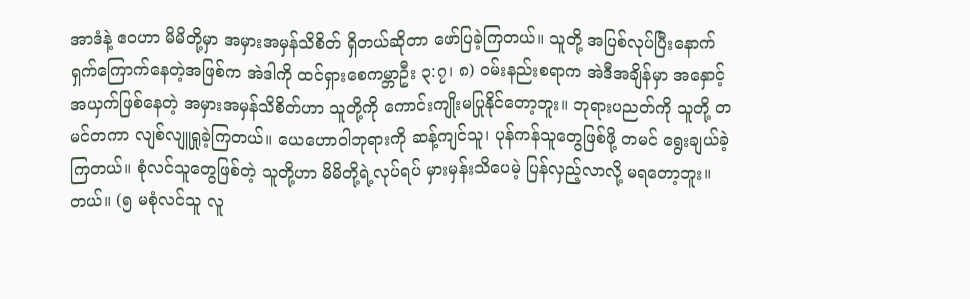အာဒံနဲ့ ဧဝဟာ မိမိတို့မှာ အမှားအမှန်သိစိတ် ရှိတယ်ဆိုတာ ဖော်ပြခဲ့ကြတယ်။ သူတို့ အပြစ်လုပ်ပြီးနောက် ရှက်ကြောက်နေတဲ့အဖြစ်က အဲဒါကို ထင်ရှားစေကမ္ဘာဦး ၃:၇၊ ၈) ဝမ်းနည်းစရာက အဲဒီအချိန်မှာ အနှောင့်အယှက်ဖြစ်နေတဲ့ အမှားအမှန်သိစိတ်ဟာ သူတို့ကို ကောင်းကျိုးမပြုနိုင်တော့ဘူး။ ဘုရားပညတ်ကို သူတို့ တမင်တကာ လျစ်လျူရှုခဲ့ကြတယ်။ ယေဟောဝါဘုရားကို ဆန့်ကျင်သူ၊ ပုန်ကန်သူတွေဖြစ်ဖို့ တမင် ရွေးချယ်ခဲ့ကြတယ်။ စုံလင်သူတွေဖြစ်တဲ့ သူတို့ဟာ မိမိတို့ရဲ့လုပ်ရပ် မှားမှန်းသိပေမဲ့ ပြန်လှည့်လာလို့ မရတော့ဘူး။
တယ်။ (၅ မစုံလင်သူ လူ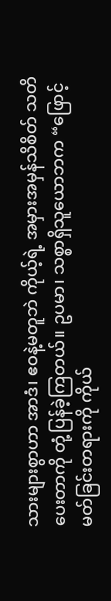သားများစွာဟာ အာဒံ၊ ဧဝနဲ့မတူဘဲ ကိုယ့်ရဲ့ အမှားအမှန်သိစိတ် သတိပေးတာကို တုံ့ပြန်ခဲ့ကြတယ်။ ဥပမာ၊ သစ္စာရှိသူယောဘက “ဖြောင့်မတ်ခြင်းတရားကို ကိုယ်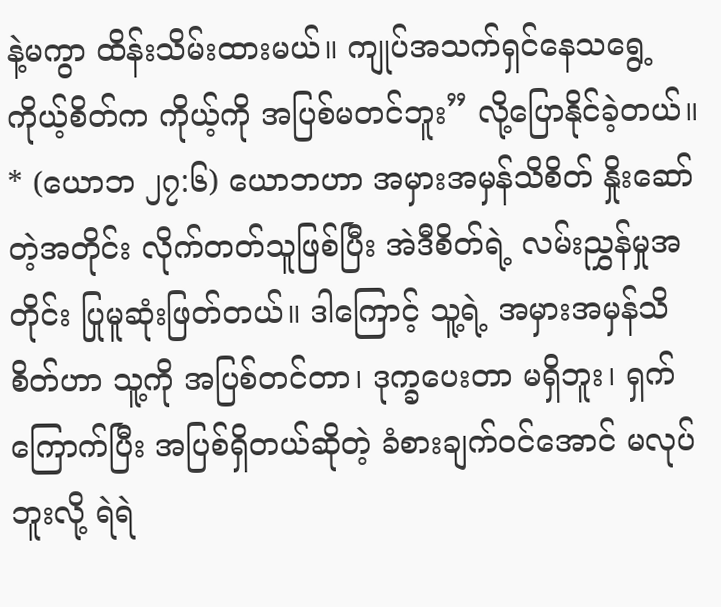နဲ့မကွာ ထိန်းသိမ်းထားမယ်။ ကျုပ်အသက်ရှင်နေသရွေ့ ကိုယ့်စိတ်က ကိုယ့်ကို အပြစ်မတင်ဘူး” လို့ပြောနိုင်ခဲ့တယ်။ * (ယောဘ ၂၇:၆) ယောဘဟာ အမှားအမှန်သိစိတ် နှိုးဆော်တဲ့အတိုင်း လိုက်တတ်သူဖြစ်ပြီး အဲဒီစိတ်ရဲ့ လမ်းညွှန်မှုအတိုင်း ပြုမူဆုံးဖြတ်တယ်။ ဒါကြောင့် သူ့ရဲ့ အမှားအမှန်သိစိတ်ဟာ သူ့ကို အပြစ်တင်တာ၊ ဒုက္ခပေးတာ မရှိဘူး၊ ရှက်ကြောက်ပြီး အပြစ်ရှိတယ်ဆိုတဲ့ ခံစားချက်ဝင်အောင် မလုပ်ဘူးလို့ ရဲရဲ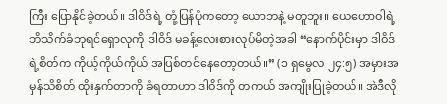ကြီး ပြောနိုင်ခဲ့တယ်။ ဒါဝိဒ်ရဲ့ တုံ့ပြန်ပုံကတော့ ယောဘနဲ့ မတူဘူး။ ယေဟောဝါရဲ့ ဘိသိက်ခံဘုရင်ရှောလုကို ဒါဝိဒ် မခန့်လေးစားလုပ်မိတဲ့အခါ “နောက်ပိုင်းမှာ ဒါဝိဒ်ရဲ့စိတ်က ကိုယ့်ကိုယ်ကိုယ် အပြစ်တင်နေတော့တယ်။” (၁ ရှမွေလ ၂၄:၅) အမှားအမှန်သိစိတ် ထိုးနှက်တာကို ခံရတာဟာ ဒါဝိဒ်ကို တကယ် အကျိုးပြုခဲ့တယ်။ အဲဒီလို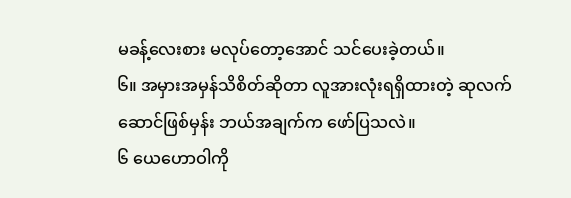မခန့်လေးစား မလုပ်တော့အောင် သင်ပေးခဲ့တယ်။
၆။ အမှားအမှန်သိစိတ်ဆိုတာ လူအားလုံးရရှိထားတဲ့ ဆုလက်ဆောင်ဖြစ်မှန်း ဘယ်အချက်က ဖော်ပြသလဲ။
၆ ယေဟောဝါကို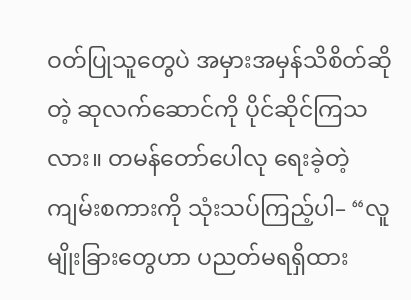ဝတ်ပြုသူတွေပဲ အမှားအမှန်သိစိတ်ဆိုတဲ့ ဆုလက်ဆောင်ကို ပိုင်ဆိုင်ကြသလား။ တမန်တော်ပေါလု ရေးခဲ့တဲ့ ကျမ်းစကားကို သုံးသပ်ကြည့်ပါ– “လူမျိုးခြားတွေဟာ ပညတ်မရရှိထား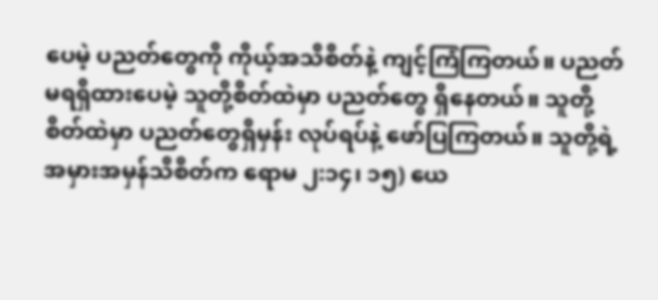ပေမဲ့ ပညတ်တွေကို ကိုယ့်အသိစိတ်နဲ့ ကျင့်ကြံကြတယ်။ ပညတ်မရရှိထားပေမဲ့ သူတို့စိတ်ထဲမှာ ပညတ်တွေ ရှိနေတယ်။ သူတို့စိတ်ထဲမှာ ပညတ်တွေရှိမှန်း လုပ်ရပ်နဲ့ ဖော်ပြကြတယ်။ သူတို့ရဲ့ အမှားအမှန်သိစိတ်က ရောမ ၂:၁၄၊ ၁၅) ယေ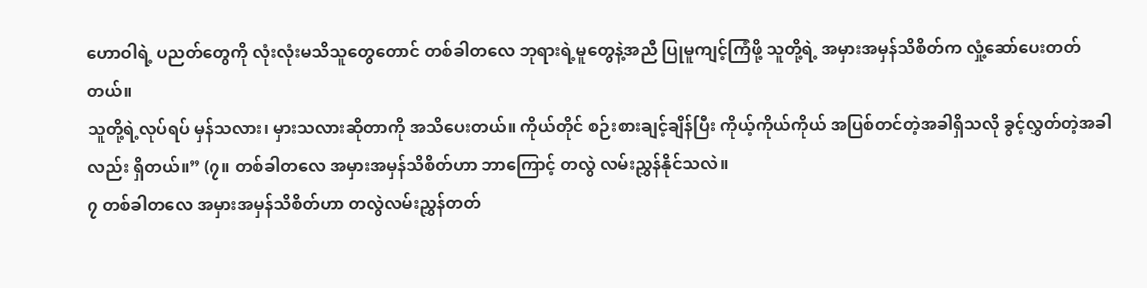ဟောဝါရဲ့ ပညတ်တွေကို လုံးလုံးမသိသူတွေတောင် တစ်ခါတလေ ဘုရားရဲ့မူတွေနဲ့အညီ ပြုမူကျင့်ကြံဖို့ သူတို့ရဲ့ အမှားအမှန်သိစိတ်က လှုံ့ဆော်ပေးတတ်တယ်။
သူတို့ရဲ့လုပ်ရပ် မှန်သလား၊ မှားသလားဆိုတာကို အသိပေးတယ်။ ကိုယ်တိုင် စဉ်းစားချင့်ချိန်ပြီး ကိုယ့်ကိုယ်ကိုယ် အပြစ်တင်တဲ့အခါရှိသလို ခွင့်လွှတ်တဲ့အခါလည်း ရှိတယ်။” (၇။ တစ်ခါတလေ အမှားအမှန်သိစိတ်ဟာ ဘာကြောင့် တလွဲ လမ်းညွှန်နိုင်သလဲ။
၇ တစ်ခါတလေ အမှားအမှန်သိစိတ်ဟာ တလွဲလမ်းညွှန်တတ်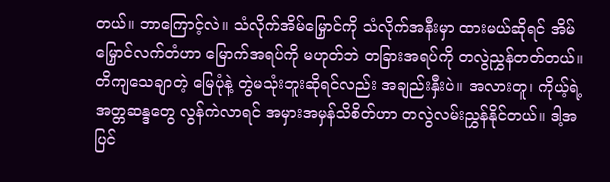တယ်။ ဘာကြောင့်လဲ။ သံလိုက်အိမ်မြှောင်ကို သံလိုက်အနီးမှာ ထားမယ်ဆိုရင် အိမ်မြှောင်လက်တံဟာ မြောက်အရပ်ကို မဟုတ်ဘဲ တခြားအရပ်ကို တလွဲညွှန်တတ်တယ်။ တိကျသေချာတဲ့ မြေပုံနဲ့ တွဲမသုံးဘူးဆိုရင်လည်း အချည်းနှီးပဲ။ အလားတူ၊ ကိုယ့်ရဲ့အတ္တဆန္ဒတွေ လွန်ကဲလာရင် အမှားအမှန်သိစိတ်ဟာ တလွဲလမ်းညွှန်နိုင်တယ်။ ဒါ့အပြင်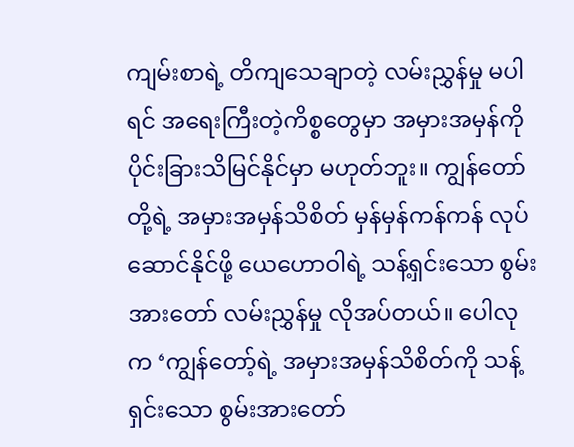ကျမ်းစာရဲ့ တိကျသေချာတဲ့ လမ်းညွှန်မှု မပါရင် အရေးကြီးတဲ့ကိစ္စတွေမှာ အမှားအမှန်ကို ပိုင်းခြားသိမြင်နိုင်မှာ မဟုတ်ဘူး။ ကျွန်တော်တို့ရဲ့ အမှားအမှန်သိစိတ် မှန်မှန်ကန်ကန် လုပ်ဆောင်နိုင်ဖို့ ယေဟောဝါရဲ့ သန့်ရှင်းသော စွမ်းအားတော် လမ်းညွှန်မှု လိုအပ်တယ်။ ပေါလုက ‘ကျွန်တော့်ရဲ့ အမှားအမှန်သိစိတ်ကို သန့်ရှင်းသော စွမ်းအားတော်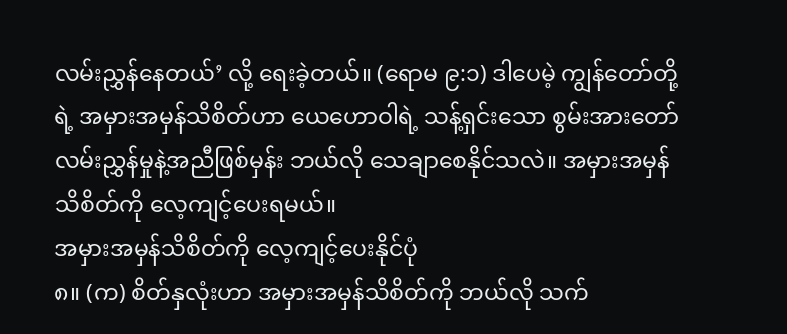လမ်းညွှန်နေတယ်’ လို့ ရေးခဲ့တယ်။ (ရောမ ၉:၁) ဒါပေမဲ့ ကျွန်တော်တို့ရဲ့ အမှားအမှန်သိစိတ်ဟာ ယေဟောဝါရဲ့ သန့်ရှင်းသော စွမ်းအားတော် လမ်းညွှန်မှုနဲ့အညီဖြစ်မှန်း ဘယ်လို သေချာစေနိုင်သလဲ။ အမှားအမှန်သိစိတ်ကို လေ့ကျင့်ပေးရမယ်။
အမှားအမှန်သိစိတ်ကို လေ့ကျင့်ပေးနိုင်ပုံ
၈။ (က) စိတ်နှလုံးဟာ အမှားအမှန်သိစိတ်ကို ဘယ်လို သက်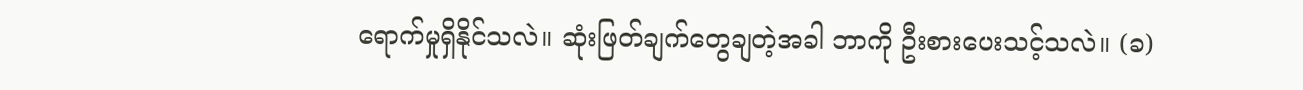ရောက်မှုရှိနိုင်သလဲ။ ဆုံးဖြတ်ချက်တွေချတဲ့အခါ ဘာကို ဦးစားပေးသင့်သလဲ။ (ခ)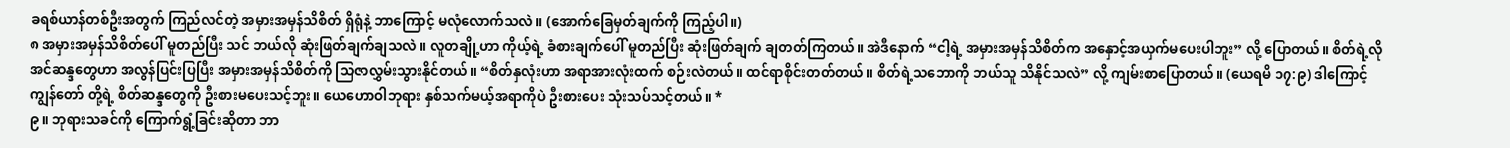ခရစ်ယာန်တစ်ဦးအတွက် ကြည်လင်တဲ့ အမှားအမှန်သိစိတ် ရှိရုံနဲ့ ဘာကြောင့် မလုံလောက်သလဲ။ (အောက်ခြေမှတ်ချက်ကို ကြည့်ပါ။)
၈ အမှားအမှန်သိစိတ်ပေါ် မူတည်ပြီး သင် ဘယ်လို ဆုံးဖြတ်ချက်ချသလဲ။ လူတချို့ဟာ ကိုယ့်ရဲ့ ခံစားချက်ပေါ် မူတည်ပြီး ဆုံးဖြတ်ချက် ချတတ်ကြတယ်။ အဲဒီနောက် “ငါ့ရဲ့ အမှားအမှန်သိစိတ်က အနှောင့်အယှက်မပေးပါဘူး” လို့ ပြောတယ်။ စိတ်ရဲ့လိုအင်ဆန္ဒတွေဟာ အလွန်ပြင်းပြပြီး အမှားအမှန်သိစိတ်ကို သြဇာလွှမ်းသွားနိုင်တယ်။ “စိတ်နှလုံးဟာ အရာအားလုံးထက် စဉ်းလဲတယ်။ ထင်ရာစိုင်းတတ်တယ်။ စိတ်ရဲ့သဘောကို ဘယ်သူ သိနိုင်သလဲ” လို့ ကျမ်းစာပြောတယ်။ (ယေရမိ ၁၇:၉) ဒါကြောင့် ကျွန်တော် တို့ရဲ့ စိတ်ဆန္ဒတွေကို ဦးစားမပေးသင့်ဘူး။ ယေဟောဝါဘုရား နှစ်သက်မယ့်အရာကိုပဲ ဦးစားပေး သုံးသပ်သင့်တယ်။ *
၉။ ဘုရားသခင်ကို ကြောက်ရွံ့ခြင်းဆိုတာ ဘာ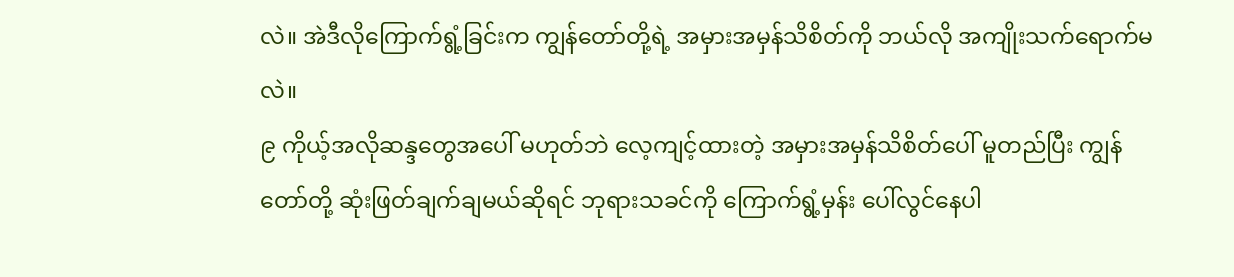လဲ။ အဲဒီလိုကြောက်ရွံ့ခြင်းက ကျွန်တော်တို့ရဲ့ အမှားအမှန်သိစိတ်ကို ဘယ်လို အကျိုးသက်ရောက်မလဲ။
၉ ကိုယ့်အလိုဆန္ဒတွေအပေါ် မဟုတ်ဘဲ လေ့ကျင့်ထားတဲ့ အမှားအမှန်သိစိတ်ပေါ် မူတည်ပြီး ကျွန်တော်တို့ ဆုံးဖြတ်ချက်ချမယ်ဆိုရင် ဘုရားသခင်ကို ကြောက်ရွံ့မှန်း ပေါ်လွင်နေပါ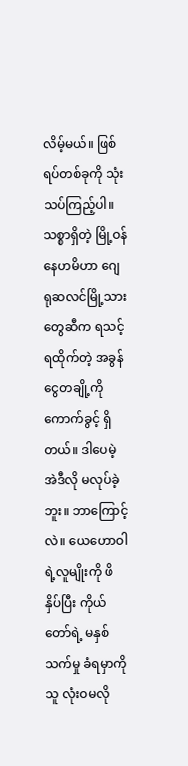လိမ့်မယ်။ ဖြစ်ရပ်တစ်ခုကို သုံးသပ်ကြည့်ပါ။ သစ္စာရှိတဲ့ မြို့ဝန်နေဟမိဟာ ဂျေရုဆလင်မြို့သားတွေဆီက ရသင့်ရထိုက်တဲ့ အခွန်ငွေတချို့ကို ကောက်ခွင့် ရှိတယ်။ ဒါပေမဲ့ အဲဒီလို မလုပ်ခဲ့ဘူး။ ဘာကြောင့်လဲ။ ယေဟောဝါရဲ့လူမျိုးကို ဖိနှိပ်ပြီး ကိုယ်တော်ရဲ့ မနှစ်သက်မှု ခံရမှာကို သူ လုံးဝမလို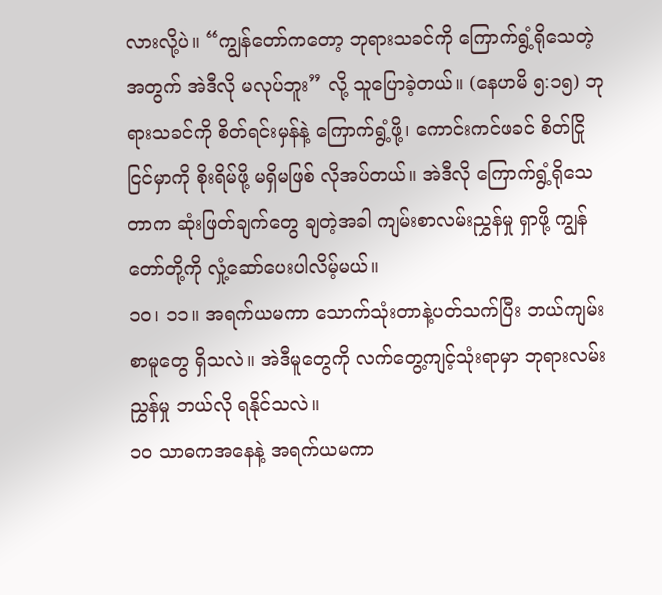လားလို့ပဲ။ “ကျွန်တော်ကတော့ ဘုရားသခင်ကို ကြောက်ရွံ့ရိုသေတဲ့အတွက် အဲဒီလို မလုပ်ဘူး” လို့ သူပြောခဲ့တယ်။ (နေဟမိ ၅:၁၅) ဘုရားသခင်ကို စိတ်ရင်းမှန်နဲ့ ကြောက်ရွံ့ဖို့၊ ကောင်းကင်ဖခင် စိတ်ငြိုငြင်မှာကို စိုးရိမ်ဖို့ မရှိမဖြစ် လိုအပ်တယ်။ အဲဒီလို ကြောက်ရွံ့ရိုသေတာက ဆုံးဖြတ်ချက်တွေ ချတဲ့အခါ ကျမ်းစာလမ်းညွှန်မှု ရှာဖို့ ကျွန်တော်တို့ကို လှုံ့ဆော်ပေးပါလိမ့်မယ်။
၁၀၊ ၁၁။ အရက်ယမကာ သောက်သုံးတာနဲ့ပတ်သက်ပြီး ဘယ်ကျမ်းစာမူတွေ ရှိသလဲ။ အဲဒီမူတွေကို လက်တွေ့ကျင့်သုံးရာမှာ ဘုရားလမ်းညွှန်မှု ဘယ်လို ရနိုင်သလဲ။
၁၀ သာဓကအနေနဲ့ အရက်ယမကာ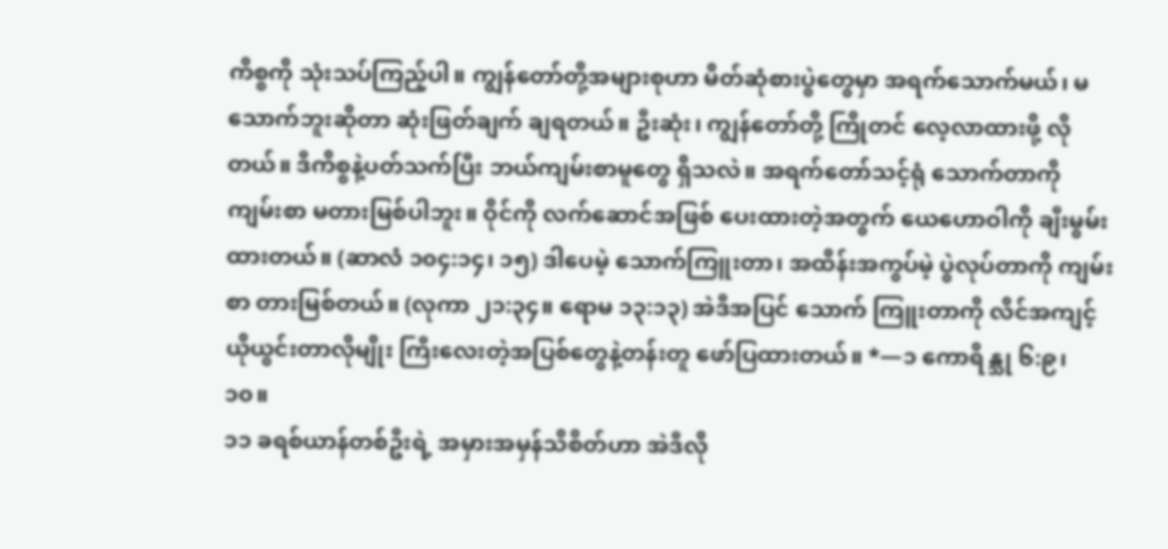ကိစ္စကို သုံးသပ်ကြည့်ပါ။ ကျွန်တော်တို့အများစုဟာ မိတ်ဆုံစားပွဲတွေမှာ အရက်သောက်မယ်၊ မသောက်ဘူးဆိုတာ ဆုံးဖြတ်ချက် ချရတယ်။ ဦးဆုံး၊ ကျွန်တော်တို့ ကြိုတင် လေ့လာထားဖို့ လိုတယ်။ ဒီကိစ္စနဲ့ပတ်သက်ပြီး ဘယ်ကျမ်းစာမူတွေ ရှိသလဲ။ အရက်တော်သင့်ရုံ သောက်တာကို ကျမ်းစာ မတားမြစ်ပါဘူး။ ဝိုင်ကို လက်ဆောင်အဖြစ် ပေးထားတဲ့အတွက် ယေဟောဝါကို ချီးမွမ်းထားတယ်။ (ဆာလံ ၁၀၄:၁၄၊ ၁၅) ဒါပေမဲ့ သောက်ကြူးတာ၊ အထိန်းအကွပ်မဲ့ ပွဲလုပ်တာကို ကျမ်းစာ တားမြစ်တယ်။ (လုကာ ၂၁:၃၄။ ရောမ ၁၃:၁၃) အဲဒီအပြင် သောက် ကြူးတာကို လိင်အကျင့်ယိုယွင်းတာလိုမျိုး ကြီးလေးတဲ့အပြစ်တွေနဲ့တန်းတူ ဖော်ပြထားတယ်။ *—၁ ကောရိန္သု ၆:၉၊ ၁၀။
၁၁ ခရစ်ယာန်တစ်ဦးရဲ့ အမှားအမှန်သိစိတ်ဟာ အဲဒီလို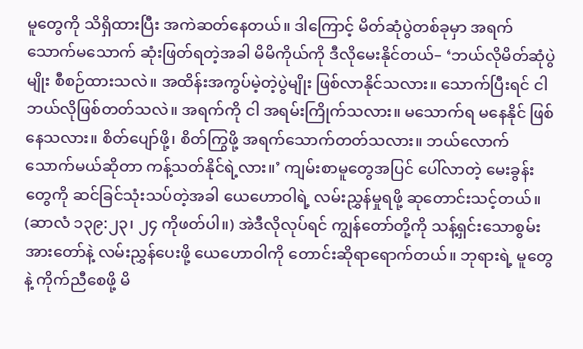မူတွေကို သိရှိထားပြီး အကဲဆတ်နေတယ်။ ဒါကြောင့် မိတ်ဆုံပွဲတစ်ခုမှာ အရက်သောက်မသောက် ဆုံးဖြတ်ရတဲ့အခါ မိမိကိုယ်ကို ဒီလိုမေးနိုင်တယ်– ‘ဘယ်လိုမိတ်ဆုံပွဲမျိုး စီစဉ်ထားသလဲ။ အထိန်းအကွပ်မဲ့တဲ့ပွဲမျိုး ဖြစ်လာနိုင်သလား။ သောက်ပြီးရင် ငါ ဘယ်လိုဖြစ်တတ်သလဲ။ အရက်ကို ငါ အရမ်းကြိုက်သလား။ မသောက်ရ မနေနိုင် ဖြစ်နေသလား။ စိတ်ပျော်ဖို့၊ စိတ်ကြွဖို့ အရက်သောက်တတ်သလား။ ဘယ်လောက်သောက်မယ်ဆိုတာ ကန့်သတ်နိုင်ရဲ့လား။’ ကျမ်းစာမူတွေအပြင် ပေါ်လာတဲ့ မေးခွန်းတွေကို ဆင်ခြင်သုံးသပ်တဲ့အခါ ယေဟောဝါရဲ့ လမ်းညွှန်မှုရဖို့ ဆုတောင်းသင့်တယ်။ (ဆာလံ ၁၃၉:၂၃၊ ၂၄ ကိုဖတ်ပါ။) အဲဒီလိုလုပ်ရင် ကျွန်တော်တို့ကို သန့်ရှင်းသောစွမ်းအားတော်နဲ့ လမ်းညွှန်ပေးဖို့ ယေဟောဝါကို တောင်းဆိုရာရောက်တယ်။ ဘုရားရဲ့ မူတွေနဲ့ ကိုက်ညီစေဖို့ မိ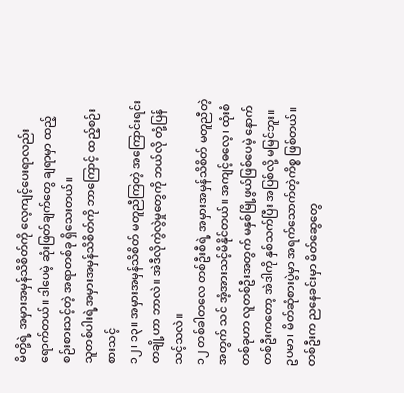မိတို့ရဲ့ အမှားအမှန်သိစိတ်ကို လေ့ကျင့်ပေးရာလည်း ရောက်တယ်။ ဒါပေမဲ့ ဆုံးဖြတ်ချက်တွေ ချရာမှာ ထည့်စဉ်းစားသင့်တဲ့ အရာတစ်ခု ရှိသေးတယ်။
သူတစ်ပါးရဲ့အမှားအမှန်သိစိတ်ကို ဘာကြောင့် ထည့်စဉ်းစားသင့်
၁၂၊ ၁၃။ အမှားအမှန်သိစိတ် မတူညီကြတဲ့ အကြောင်းရင်းတချို့ဟာ ဘာလဲ။ အဲဒီလိုကွဲလွဲမှုတွေကို ဘယ်လို တုံ့ပြန်သင့်သလဲ။
၁၂ တစ်ခါတလေ တစ်ဦးစီရဲ့ အမှားအမှန်သိစိတ် မတူညီတဲ့အတွက် သင် အံ့အားသင့်မိနိုင်တယ်။ အကျင့်ဓလေ့၊ ထုံးစံတစ်ခုဟာ လူတစ်ဦးအတွက် မနှစ်မြို့ဖွယ်ဖြစ်ပေမဲ့ နောက်တစ်ဦးကတော့ အဲဒါကို နှစ်သက်ပြီး အပြစ်လို့ မမြင်ဘူး။ ဥပမာ၊ မိတ်ဆုံစားပွဲမှာ အရက်သောက်တဲ့ကိစ္စ ဖြစ်တယ်။ တစ်ဦးက ညနေခင်းမှာ မိတ်ဆွေတွေ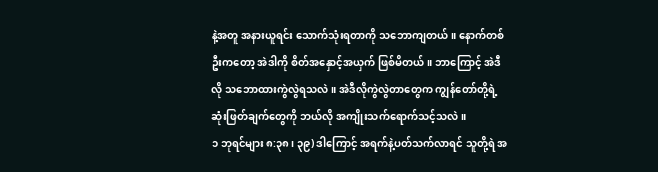နဲ့အတူ အနားယူရင်း သောက်သုံးရတာကို သဘောကျတယ်။ နောက်တစ်ဦးကတော့ အဲဒါကို စိတ်အနှောင့်အယှက် ဖြစ်မိတယ်။ ဘာကြောင့် အဲဒီလို သဘောထားကွဲလွဲရသလဲ။ အဲဒီလိုကွဲလွဲတာတွေက ကျွန်တော်တို့ရဲ့ ဆုံးဖြတ်ချက်တွေကို ဘယ်လို အကျိုးသက်ရောက်သင့်သလဲ။
၁ ဘုရင်များ ၈:၃၈၊ ၃၉) ဒါကြောင့် အရက်နဲ့ပတ်သက်လာရင် သူတို့ရဲ အ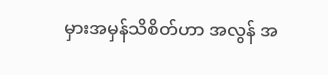မှားအမှန်သိစိတ်ဟာ အလွန် အ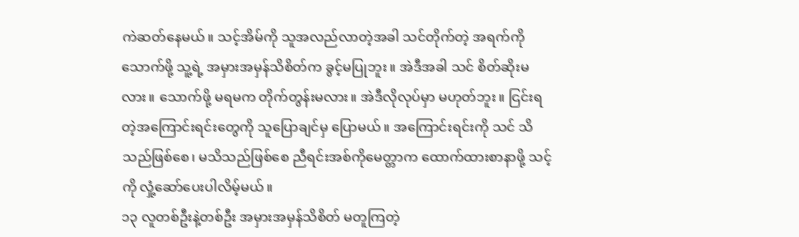ကဲဆတ်နေမယ်။ သင့်အိမ်ကို သူအလည်လာတဲ့အခါ သင်တိုက်တဲ့ အရက်ကိုသောက်ဖို့ သူ့ရဲ့ အမှားအမှန်သိစိတ်က ခွင့်မပြုဘူး။ အဲဒီအခါ သင် စိတ်ဆိုးမလား။ သောက်ဖို့ မရမက တိုက်တွန်းမလား။ အဲဒီလိုလုပ်မှာ မဟုတ်ဘူး။ ငြင်းရတဲ့အကြောင်းရင်းတွေကို သူပြောချင်မှ ပြောမယ်။ အကြောင်းရင်းကို သင် သိသည်ဖြစ်စေ၊ မသိသည်ဖြစ်စေ ညီရင်းအစ်ကိုမေတ္တာက ထောက်ထားစာနာဖို့ သင့်ကို လှုံ့ဆော်ပေးပါလိမ့်မယ်။
၁၃ လူတစ်ဦးနဲ့တစ်ဦး အမှားအမှန်သိစိတ် မတူကြတဲ့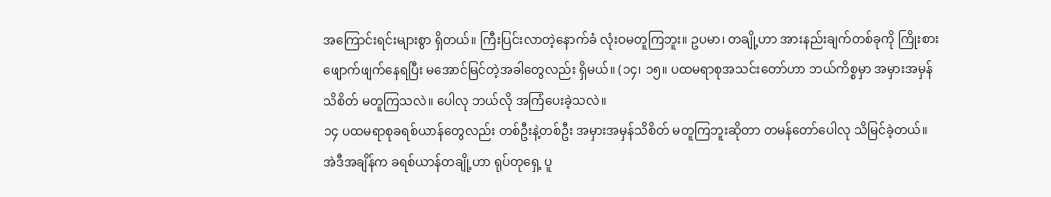အကြောင်းရင်းများစွာ ရှိတယ်။ ကြီးပြင်းလာတဲ့နောက်ခံ လုံးဝမတူကြဘူး။ ဥပမာ၊ တချို့ဟာ အားနည်းချက်တစ်ခုကို ကြိုးစားဖျောက်ဖျက်နေရပြီး မအောင်မြင်တဲ့အခါတွေလည်း ရှိမယ်။ (၁၄၊ ၁၅။ ပထမရာစုအသင်းတော်ဟာ ဘယ်ကိစ္စမှာ အမှားအမှန်သိစိတ် မတူကြသလဲ။ ပေါလု ဘယ်လို အကြံပေးခဲ့သလဲ။
၁၄ ပထမရာစုခရစ်ယာန်တွေလည်း တစ်ဦးနဲ့တစ်ဦး အမှားအမှန်သိစိတ် မတူကြဘူးဆိုတာ တမန်တော်ပေါလု သိမြင်ခဲ့တယ်။ အဲဒီအချိန်က ခရစ်ယာန်တချို့ဟာ ရုပ်တုရှေ့ ပူ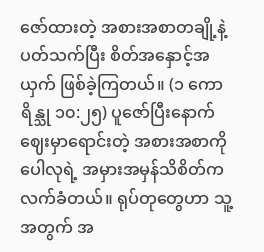ဇော်ထားတဲ့ အစားအစာတချို့နဲ့ပတ်သက်ပြီး စိတ်အနှောင့်အယှက် ဖြစ်ခဲ့ကြတယ်။ (၁ ကောရိန္သု ၁၀:၂၅) ပူဇော်ပြီးနောက် ဈေးမှာရောင်းတဲ့ အစားအစာကို ပေါလုရဲ့ အမှားအမှန်သိစိတ်က လက်ခံတယ်။ ရုပ်တုတွေဟာ သူ့အတွက် အ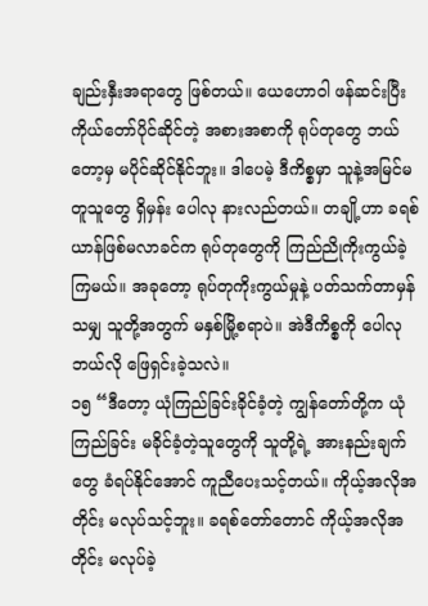ချည်းနှီးအရာတွေ ဖြစ်တယ်။ ယေဟောဝါ ဖန်ဆင်းပြီး ကိုယ်တော်ပိုင်ဆိုင်တဲ့ အစားအစာကို ရုပ်တုတွေ ဘယ်တော့မှ မပိုင်ဆိုင်နိုင်ဘူး။ ဒါပေမဲ့ ဒီကိစ္စမှာ သူနဲ့အမြင်မတူသူတွေ ရှိမှန်း ပေါလု နားလည်တယ်။ တချို့ဟာ ခရစ်ယာန်ဖြစ်မလာခင်က ရုပ်တုတွေကို ကြည်ညိုကိုးကွယ်ခဲ့ကြမယ်။ အခုတော့ ရုပ်တုကိုးကွယ်မှုနဲ့ ပတ်သက်တာမှန်သမျှ သူတို့အတွက် မနှစ်မြို့စရာပဲ။ အဲဒီကိစ္စကို ပေါလု ဘယ်လို ဖြေရှင်းခဲ့သလဲ။
၁၅ “ဒီတော့ ယုံကြည်ခြင်းခိုင်ခံ့တဲ့ ကျွန်တော်တို့က ယုံကြည်ခြင်း မခိုင်ခံ့တဲ့သူတွေကို သူတို့ရဲ့ အားနည်းချက်တွေ ခံရပ်နိုင်အောင် ကူညီပေးသင့်တယ်။ ကိုယ့်အလိုအတိုင်း မလုပ်သင့်ဘူး။ ခရစ်တော်တောင် ကိုယ့်အလိုအတိုင်း မလုပ်ခဲ့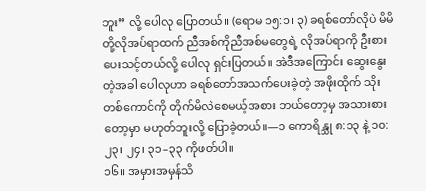ဘူး” လို့ ပေါလု ပြောတယ်။ (ရောမ ၁၅:၁၊ ၃) ခရစ်တော်လိုပဲ မိမိတို့လိုအပ်ရာထက် ညီအစ်ကိုညီအစ်မတွေရဲ့ လိုအပ်ရာကို ဦးစားပေးသင့်တယ်လို့ ပေါလု ရှင်းပြတယ်။ အဲဒီအကြောင်း ဆွေးနွေးတဲ့အခါ ပေါလုဟာ ခရစ်တော်အသက်ပေးခဲ့တဲ့ အဖိုးထိုက် သိုးတစ်ကောင်ကို တိုက်မိလဲစေမယ့်အစား ဘယ်တော့မှ အသားစားတော့မှာ မဟုတ်ဘူးလို့ ပြောခဲ့တယ်။—၁ ကောရိန္သု ၈:၁၃ နဲ့ ၁၀:၂၃၊ ၂၄၊ ၃၁–၃၃ ကိုဖတ်ပါ။
၁၆။ အမှားအမှန်သိ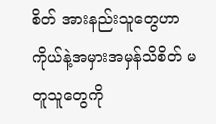စိတ် အားနည်းသူတွေဟာ ကိုယ်နဲ့အမှားအမှန်သိစိတ် မတူသူတွေကို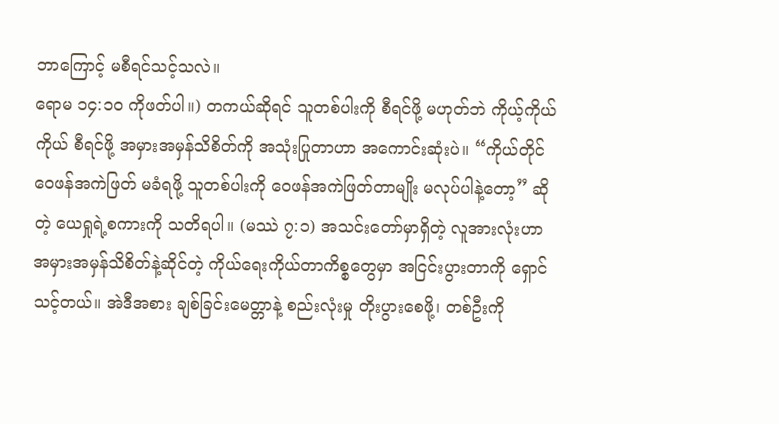ဘာကြောင့် မစီရင်သင့်သလဲ။
ရောမ ၁၄:၁၀ ကိုဖတ်ပါ။) တကယ်ဆိုရင် သူတစ်ပါးကို စီရင်ဖို့ မဟုတ်ဘဲ ကိုယ့်ကိုယ်ကိုယ် စီရင်ဖို့ အမှားအမှန်သိစိတ်ကို အသုံးပြုတာဟာ အကောင်းဆုံးပဲ။ “ကိုယ်တိုင် ဝေဖန်အကဲဖြတ် မခံရဖို့ သူတစ်ပါးကို ဝေဖန်အကဲဖြတ်တာမျိုး မလုပ်ပါနဲ့တော့” ဆိုတဲ့ ယေရှုရဲ့စကားကို သတိရပါ။ (မဿဲ ၇:၁) အသင်းတော်မှာရှိတဲ့ လူအားလုံးဟာ အမှားအမှန်သိစိတ်နဲ့ဆိုင်တဲ့ ကိုယ်ရေးကိုယ်တာကိစ္စတွေမှာ အငြင်းပွားတာကို ရှောင်သင့်တယ်။ အဲဒီအစား ချစ်ခြင်းမေတ္တာနဲ့ စည်းလုံးမှု တိုးပွားစေဖို့၊ တစ်ဦးကို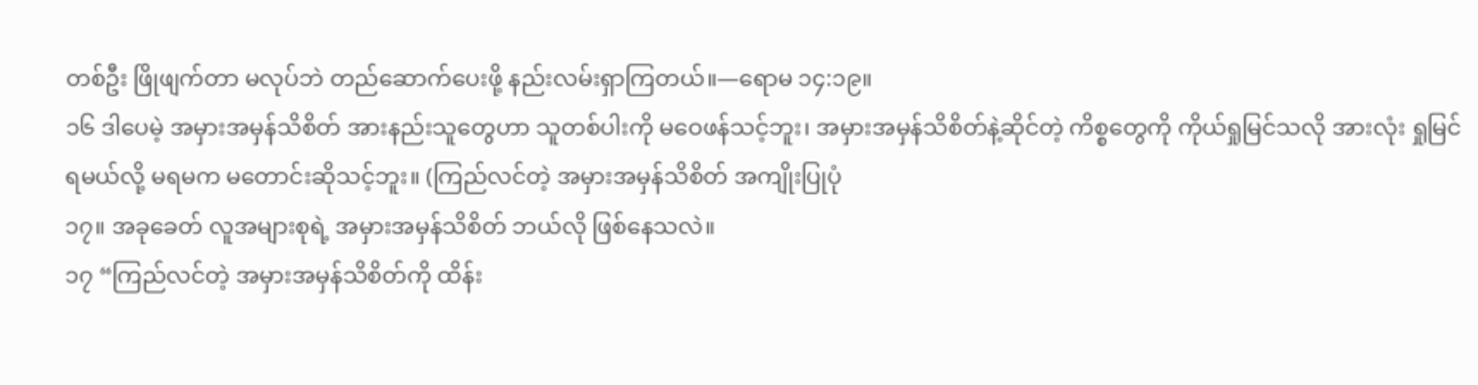တစ်ဦး ဖြိုဖျက်တာ မလုပ်ဘဲ တည်ဆောက်ပေးဖို့ နည်းလမ်းရှာကြတယ်။—ရောမ ၁၄:၁၉။
၁၆ ဒါပေမဲ့ အမှားအမှန်သိစိတ် အားနည်းသူတွေဟာ သူတစ်ပါးကို မဝေဖန်သင့်ဘူး၊ အမှားအမှန်သိစိတ်နဲ့ဆိုင်တဲ့ ကိစ္စတွေကို ကိုယ်ရှုမြင်သလို အားလုံး ရှုမြင်ရမယ်လို့ မရမက မတောင်းဆိုသင့်ဘူး။ (ကြည်လင်တဲ့ အမှားအမှန်သိစိတ် အကျိုးပြုပုံ
၁၇။ အခုခေတ် လူအများစုရဲ့ အမှားအမှန်သိစိတ် ဘယ်လို ဖြစ်နေသလဲ။
၁၇ “ကြည်လင်တဲ့ အမှားအမှန်သိစိတ်ကို ထိန်း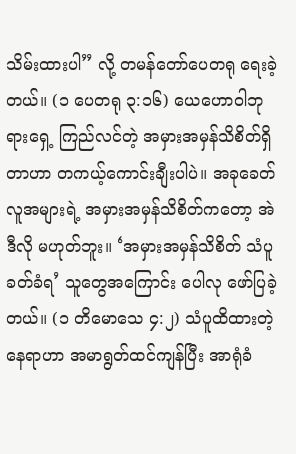သိမ်းထားပါ” လို့ တမန်တော်ပေတရု ရေးခဲ့တယ်။ (၁ ပေတရု ၃:၁၆) ယေဟောဝါဘုရားရှေ့ ကြည်လင်တဲ့ အမှားအမှန်သိစိတ်ရှိတာဟာ တကယ့်ကောင်းချီးပါပဲ။ အခုခေတ် လူအများရဲ့ အမှားအမှန်သိစိတ်ကတော့ အဲဒီလို မဟုတ်ဘူး။ ‘အမှားအမှန်သိစိတ် သံပူခတ်ခံရ’ သူတွေအကြောင်း ပေါလု ဖော်ပြခဲ့တယ်။ (၁ တိမောသေ ၄:၂) သံပူထိထားတဲ့နေရာဟာ အမာရွတ်ထင်ကျန်ပြီး အာရုံခံ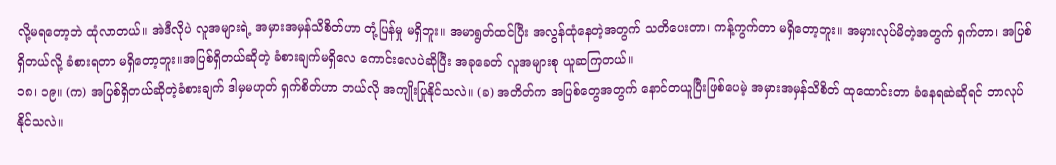လို့မရတော့ဘဲ ထုံလာတယ်။ အဲဒီလိုပဲ လူအများရဲ့ အမှားအမှန်သိစိတ်ဟာ တုံ့ပြန်မှု မရှိဘူး။ အမာရွတ်ထင်ပြီး အလွန်ထုံနေတဲ့အတွက် သတိပေးတာ၊ ကန့်ကွက်တာ မရှိတော့ဘူး။ အမှားလုပ်မိတဲ့အတွက် ရှက်တာ၊ အပြစ်ရှိတယ်လို့ ခံစားရတာ မရှိတော့ဘူး။အပြစ်ရှိတယ်ဆိုတဲ့ ခံစားချက်မရှိလေ ကောင်းလေပဲဆိုပြီး အခုခေတ် လူအများစု ယူဆကြတယ်။
၁၈၊ ၁၉။ (က) အပြစ်ရှိတယ်ဆိုတဲ့ခံစားချက် ဒါမှမဟုတ် ရှက်စိတ်ဟာ ဘယ်လို အကျိုးပြုနိုင်သလဲ။ (ခ) အတိတ်က အပြစ်တွေအတွက် နောင်တယူပြီးဖြစ်ပေမဲ့ အမှားအမှန်သိစိတ် ထုထောင်းတာ ခံနေရဆဲဆိုရင် ဘာလုပ်နိုင်သလဲ။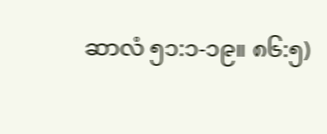ဆာလံ ၅၁:၁-၁၉။ ၈၆:၅)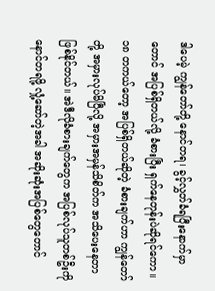ဒါပေမဲ့ ကျွန်တော်တို့ နောင်တရ၊ ခွင့်လွှတ်ခံရပြီးနောက်မှာတောင် အပြစ်ရှိတယ်လို့ ခံစားပြီး ရှက်နေတုန်းပဲဆိုရင်ကော။
၁၈ တကယ်တော့ အပြစ်ရှိတယ်ဆိုတဲ့ ခံစားချက်ဟာ ကျွန်တော်တို့ အမှားလုပ်မိပြီလို့ အမှားအမှန်သိစိတ်က အသိပေးနေတာ ဖြစ်နိုင်တယ်။ အဲဒီလိုခံစားချက်တွေက အပြစ်လုပ်သူတစ်ဦးကို နောင်တရဖို့ လှုံ့ဆော်တဲ့အခါ အဆိုးဆုံးအပြစ်တွေတောင်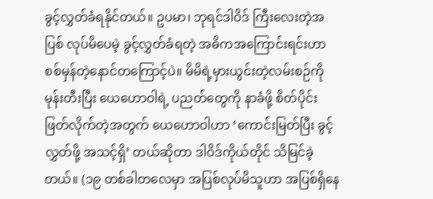ခွင့်လွှတ်ခံရနိုင်တယ်။ ဥပမာ၊ ဘုရင်ဒါဝိဒ် ကြီးလေးတဲ့အပြစ် လုပ်မိပေမဲ့ ခွင့်လွှတ်ခံရတဲ့ အဓိကအကြောင်းရင်းဟာ စစ်မှန်တဲ့နောင်တကြောင့်ပဲ။ မိမိရဲ့မှားယွင်းတဲ့လမ်းစဉ်ကို မုန်းတီးပြီး ယေဟောဝါရဲ့ ပညတ်တွေကို နာခံဖို့ စိတ်ပိုင်းဖြတ်လိုက်တဲ့အတွက် ယေဟောဝါဟာ ‘ကောင်းမြတ်ပြီး ခွင့်လွှတ်ဖို့ အသင့်ရှိ’ တယ်ဆိုတာ ဒါဝိဒ်ကိုယ်တိုင် သိမြင်ခဲ့တယ်။ (၁၉ တစ်ခါတလေမှာ အပြစ်လုပ်မိသူဟာ အပြစ်ရှိနေ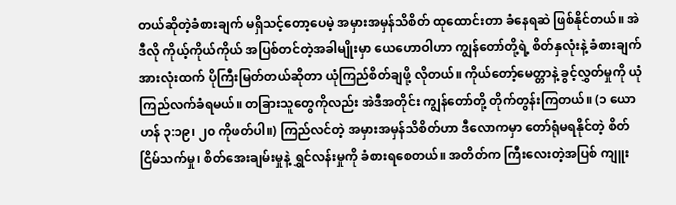တယ်ဆိုတဲ့ခံစားချက် မရှိသင့်တော့ပေမဲ့ အမှားအမှန်သိစိတ် ထုထောင်းတာ ခံနေရဆဲ ဖြစ်နိုင်တယ်။ အဲဒီလို ကိုယ့်ကိုယ်ကိုယ် အပြစ်တင်တဲ့အခါမျိုးမှာ ယေဟောဝါဟာ ကျွန်တော်တို့ရဲ့ စိတ်နှလုံးနဲ့ ခံစားချက်အားလုံးထက် ပိုကြီးမြတ်တယ်ဆိုတာ ယုံကြည်စိတ်ချဖို့ လိုတယ်။ ကိုယ်တော့်မေတ္တာနဲ့ ခွင့်လွှတ်မှုကို ယုံကြည်လက်ခံရမယ်။ တခြားသူတွေကိုလည်း အဲဒီအတိုင်း ကျွန်တော်တို့ တိုက်တွန်းကြတယ်။ (၁ ယောဟန် ၃:၁၉၊ ၂၀ ကိုဖတ်ပါ။) ကြည်လင်တဲ့ အမှားအမှန်သိစိတ်ဟာ ဒီလောကမှာ တော်ရုံမရနိုင်တဲ့ စိတ်ငြိမ်သက်မှု၊ စိတ်အေးချမ်းမှုနဲ့ ရွှင်လန်းမှုကို ခံစားရစေတယ်။ အတိတ်က ကြီးလေးတဲ့အပြစ် ကျူး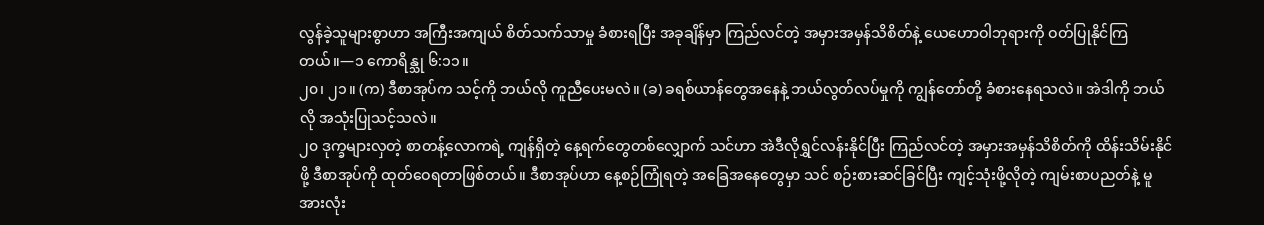လွန်ခဲ့သူများစွာဟာ အကြီးအကျယ် စိတ်သက်သာမှု ခံစားရပြီး အခုချိန်မှာ ကြည်လင်တဲ့ အမှားအမှန်သိစိတ်နဲ့ ယေဟောဝါဘုရားကို ဝတ်ပြုနိုင်ကြတယ်။—၁ ကောရိန္သု ၆:၁၁။
၂၀၊ ၂၁။ (က) ဒီစာအုပ်က သင့်ကို ဘယ်လို ကူညီပေးမလဲ။ (ခ) ခရစ်ယာန်တွေအနေနဲ့ ဘယ်လွတ်လပ်မှုကို ကျွန်တော်တို့ ခံစားနေရသလဲ။ အဲဒါကို ဘယ်လို အသုံးပြုသင့်သလဲ။
၂၀ ဒုက္ခများလှတဲ့ စာတန့်လောကရဲ့ ကျန်ရှိတဲ့ နေ့ရက်တွေတစ်လျှောက် သင်ဟာ အဲဒီလိုရွှင်လန်းနိုင်ပြီး ကြည်လင်တဲ့ အမှားအမှန်သိစိတ်ကို ထိန်းသိမ်းနိုင်ဖို့ ဒီစာအုပ်ကို ထုတ်ဝေရတာဖြစ်တယ်။ ဒီစာအုပ်ဟာ နေ့စဉ်ကြုံရတဲ့ အခြေအနေတွေမှာ သင် စဉ်းစားဆင်ခြင်ပြီး ကျင့်သုံးဖို့လိုတဲ့ ကျမ်းစာပညတ်နဲ့ မူအားလုံး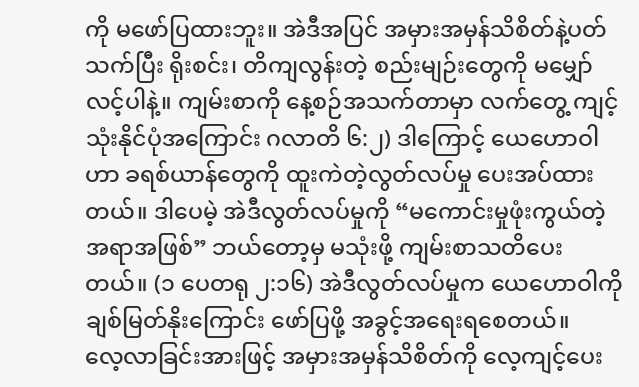ကို မဖော်ပြထားဘူး။ အဲဒီအပြင် အမှားအမှန်သိစိတ်နဲ့ပတ်သက်ပြီး ရိုးစင်း၊ တိကျလွန်းတဲ့ စည်းမျဉ်းတွေကို မမျှော်လင့်ပါနဲ့။ ကျမ်းစာကို နေ့စဉ်အသက်တာမှာ လက်တွေ့ ကျင့်သုံးနိုင်ပုံအကြောင်း ဂလာတိ ၆:၂) ဒါကြောင့် ယေဟောဝါဟာ ခရစ်ယာန်တွေကို ထူးကဲတဲ့လွတ်လပ်မှု ပေးအပ်ထားတယ်။ ဒါပေမဲ့ အဲဒီလွတ်လပ်မှုကို “မကောင်းမှုဖုံးကွယ်တဲ့ အရာအဖြစ်” ဘယ်တော့မှ မသုံးဖို့ ကျမ်းစာသတိပေးတယ်။ (၁ ပေတရု ၂:၁၆) အဲဒီလွတ်လပ်မှုက ယေဟောဝါကို ချစ်မြတ်နိုးကြောင်း ဖော်ပြဖို့ အခွင့်အရေးရစေတယ်။
လေ့လာခြင်းအားဖြင့် အမှားအမှန်သိစိတ်ကို လေ့ကျင့်ပေး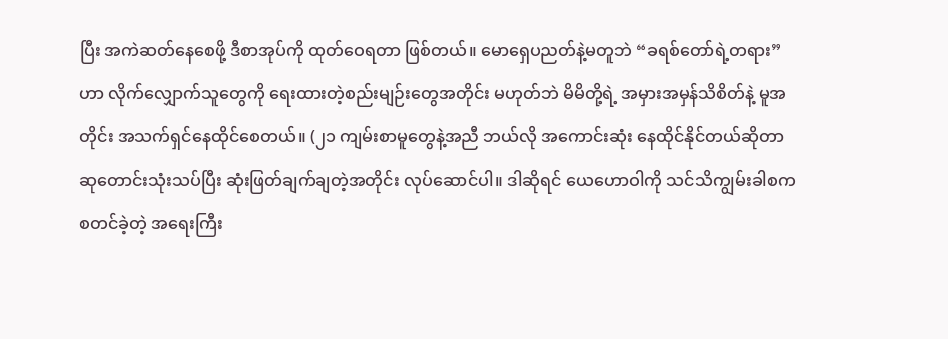ပြီး အကဲဆတ်နေစေဖို့ ဒီစာအုပ်ကို ထုတ်ဝေရတာ ဖြစ်တယ်။ မောရှေပညတ်နဲ့မတူဘဲ “ခရစ်တော်ရဲ့တရား” ဟာ လိုက်လျှောက်သူတွေကို ရေးထားတဲ့စည်းမျဉ်းတွေအတိုင်း မဟုတ်ဘဲ မိမိတို့ရဲ့ အမှားအမှန်သိစိတ်နဲ့ မူအတိုင်း အသက်ရှင်နေထိုင်စေတယ်။ (၂၁ ကျမ်းစာမူတွေနဲ့အညီ ဘယ်လို အကောင်းဆုံး နေထိုင်နိုင်တယ်ဆိုတာ ဆုတောင်းသုံးသပ်ပြီး ဆုံးဖြတ်ချက်ချတဲ့အတိုင်း လုပ်ဆောင်ပါ။ ဒါဆိုရင် ယေဟောဝါကို သင်သိကျွမ်းခါစက စတင်ခဲ့တဲ့ အရေးကြီး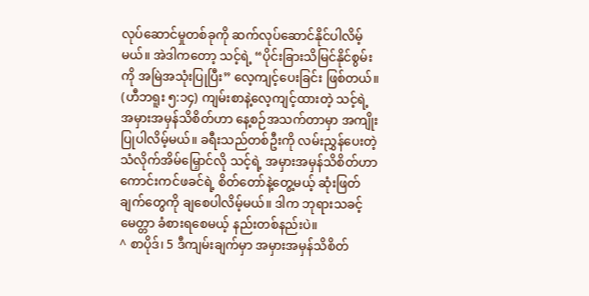လုပ်ဆောင်မှုတစ်ခုကို ဆက်လုပ်ဆောင်နိုင်ပါလိမ့်မယ်။ အဲဒါကတော့ သင့်ရဲ့ “ပိုင်းခြားသိမြင်နိုင်စွမ်းကို အမြဲအသုံးပြုပြီး” လေ့ကျင့်ပေးခြင်း ဖြစ်တယ်။ (ဟီဘရူး ၅:၁၄) ကျမ်းစာနဲ့လေ့ကျင့်ထားတဲ့ သင့်ရဲ့ အမှားအမှန်သိစိတ်ဟာ နေ့စဉ်အသက်တာမှာ အကျိုးပြုပါလိမ့်မယ်။ ခရီးသည်တစ်ဦးကို လမ်းညွှန်ပေးတဲ့ သံလိုက်အိမ်မြှောင်လို သင့်ရဲ့ အမှားအမှန်သိစိတ်ဟာ ကောင်းကင်ဖခင်ရဲ့ စိတ်တော်နဲ့တွေ့မယ့် ဆုံးဖြတ်ချက်တွေကို ချစေပါလိမ့်မယ်။ ဒါက ဘုရားသခင့်မေတ္တာ ခံစားရစေမယ့် နည်းတစ်နည်းပဲ။
^ စာပိုဒ်၊ 5 ဒီကျမ်းချက်မှာ အမှားအမှန်သိစိတ်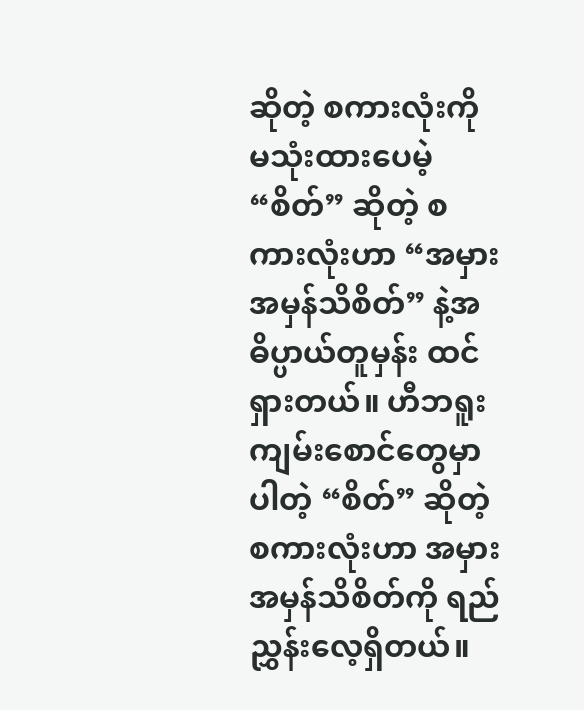ဆိုတဲ့ စကားလုံးကို မသုံးထားပေမဲ့ “စိတ်” ဆိုတဲ့ စကားလုံးဟာ “အမှားအမှန်သိစိတ်” နဲ့အဓိပ္ပာယ်တူမှန်း ထင်ရှားတယ်။ ဟီဘရူးကျမ်းစောင်တွေမှာပါတဲ့ “စိတ်” ဆိုတဲ့ စကားလုံးဟာ အမှားအမှန်သိစိတ်ကို ရည်ညွှန်းလေ့ရှိတယ်။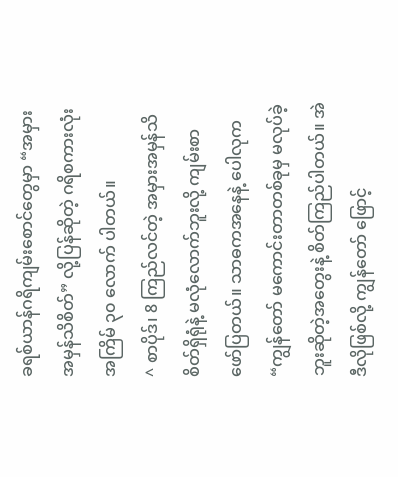ခရစ်ယာန်ဂရိကျမ်းစောင်တွေမှာ “အမှားအမှန်သိစိတ်” လို့ပြန်ဆိုတဲ့ ဂရိစကားလုံး အကြိမ် ၃၀ လောက် ပါတယ်။
^ စာပိုဒ်၊ 8 ကြည်လင်တဲ့ အမှားအမှန်သိစိတ်ရှိရုံနဲ့ မလုံလောက်ဘူးလို့ ကျမ်းစာ ဖော်ပြတယ်။ သာဓကအနေနဲ့ ပေါလုက “ကျွန်တော် မကောင်းတာတစ်ခုမှ မလုပ်ခဲ့ဘူးဆိုတဲ့အတွေးနဲ့ စိတ်ကြည်ပါတယ်။ အဲဒီလိုဖြစ်လို့ ကျွန်တော် ဖြောင့်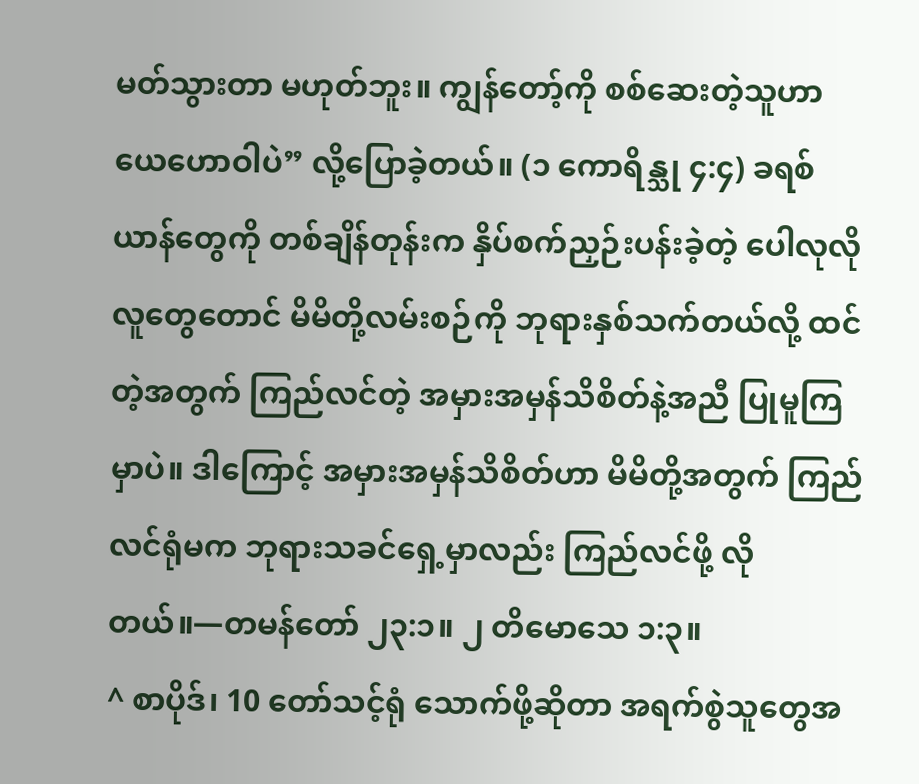မတ်သွားတာ မဟုတ်ဘူး။ ကျွန်တော့်ကို စစ်ဆေးတဲ့သူဟာ ယေဟောဝါပဲ” လို့ပြောခဲ့တယ်။ (၁ ကောရိန္သု ၄:၄) ခရစ်ယာန်တွေကို တစ်ချိန်တုန်းက နှိပ်စက်ညှဉ်းပန်းခဲ့တဲ့ ပေါလုလိုလူတွေတောင် မိမိတို့လမ်းစဉ်ကို ဘုရားနှစ်သက်တယ်လို့ ထင်တဲ့အတွက် ကြည်လင်တဲ့ အမှားအမှန်သိစိတ်နဲ့အညီ ပြုမူကြမှာပဲ။ ဒါကြောင့် အမှားအမှန်သိစိတ်ဟာ မိမိတို့အတွက် ကြည်လင်ရုံမက ဘုရားသခင်ရှေ့မှာလည်း ကြည်လင်ဖို့ လိုတယ်။—တမန်တော် ၂၃:၁။ ၂ တိမောသေ ၁:၃။
^ စာပိုဒ်၊ 10 တော်သင့်ရုံ သောက်ဖို့ဆိုတာ အရက်စွဲသူတွေအ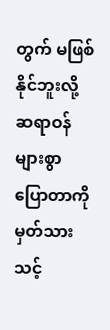တွက် မဖြစ်နိုင်ဘူးလို့ ဆရာဝန်များစွာ ပြောတာကို မှတ်သားသင့်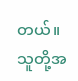တယ်။ သူတို့အ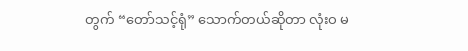တွက် “တော်သင့်ရုံ” သောက်တယ်ဆိုတာ လုံးဝ မ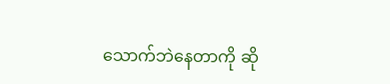သောက်ဘဲနေတာကို ဆို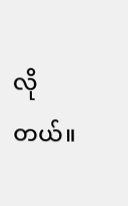လိုတယ်။